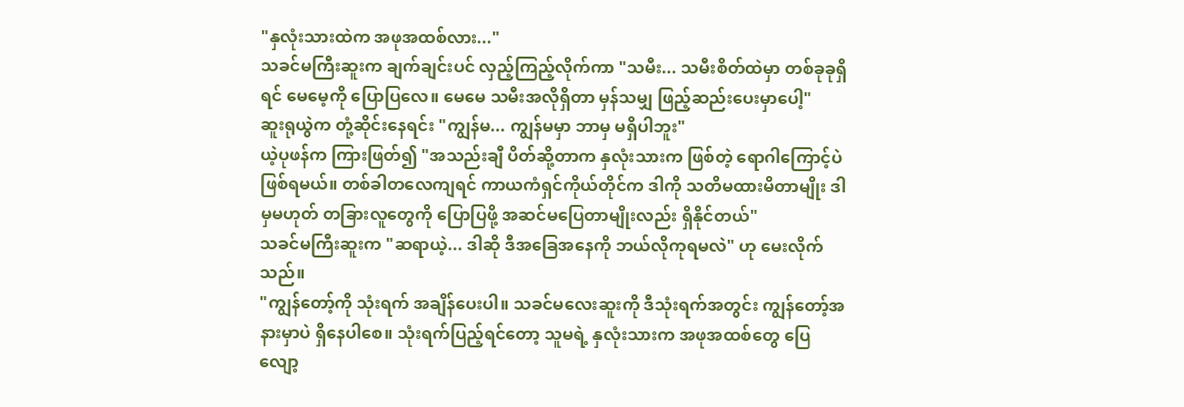"နှလုံးသားထဲက အဖုအထစ်လား..."
သခင်မကြီးဆူးက ချက်ချင်းပင် လှည့်ကြည့်လိုက်ကာ "သမီး... သမီးစိတ်ထဲမှာ တစ်ခုခုရှိရင် မေမေ့ကို ပြောပြလေ။ မေမေ သမီးအလိုရှိတာ မှန်သမျှ ဖြည့်ဆည်းပေးမှာပေါ့"
ဆူးရုယွဲက တုံ့ဆိုင်းနေရင်း "ကျွန်မ... ကျွန်မမှာ ဘာမှ မရှိပါဘူး"
ယဲ့ပုဖန်က ကြားဖြတ်၍ "အသည်းချီ ပိတ်ဆို့တာက နှလုံးသားက ဖြစ်တဲ့ ရောဂါကြောင့်ပဲ ဖြစ်ရမယ်။ တစ်ခါတလေကျရင် ကာယကံရှင်ကိုယ်တိုင်က ဒါကို သတိမထားမိတာမျိုး ဒါမှမဟုတ် တခြားလူတွေကို ပြောပြဖို့ အဆင်မပြေတာမျိုးလည်း ရှိနိုင်တယ်"
သခင်မကြီးဆူးက "ဆရာယဲ့... ဒါဆို ဒီအခြေအနေကို ဘယ်လိုကုရမလဲ" ဟု မေးလိုက်သည်။
"ကျွန်တော့်ကို သုံးရက် အချိန်ပေးပါ။ သခင်မလေးဆူးကို ဒီသုံးရက်အတွင်း ကျွန်တော့်အနားမှာပဲ ရှိနေပါစေ။ သုံးရက်ပြည့်ရင်တော့ သူမရဲ့ နှလုံးသားက အဖုအထစ်တွေ ပြေလျော့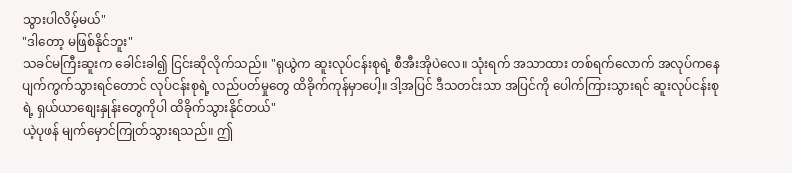သွားပါလိမ့်မယ်"
"ဒါတော့ မဖြစ်နိုင်ဘူး"
သခင်မကြီးဆူးက ခေါင်းခါ၍ ငြင်းဆိုလိုက်သည်။ "ရုယွဲက ဆူးလုပ်ငန်းစုရဲ့ စီအီးအိုပဲလေ။ သုံးရက် အသာထား တစ်ရက်လောက် အလုပ်ကနေ ပျက်ကွက်သွားရင်တောင် လုပ်ငန်းစုရဲ့ လည်ပတ်မှုတွေ ထိခိုက်ကုန်မှာပေါ့။ ဒါ့အပြင် ဒီသတင်းသာ အပြင်ကို ပေါက်ကြားသွားရင် ဆူးလုပ်ငန်းစုရဲ့ ရှယ်ယာစျေးနှုန်းတွေကိုပါ ထိခိုက်သွားနိုင်တယ်"
ယဲ့ပုဖန် မျက်မှောင်ကြုတ်သွားရသည်။ ဤ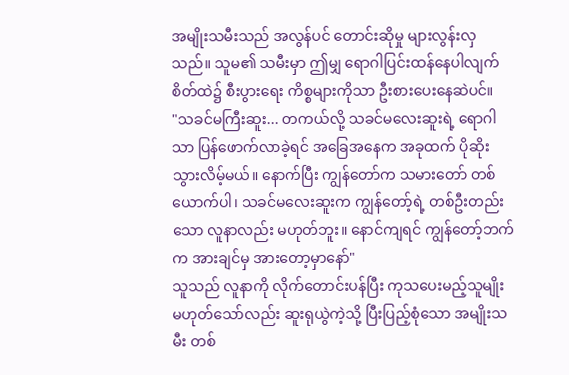အမျိုးသမီးသည် အလွန်ပင် တောင်းဆိုမှု များလွန်းလှသည်။ သူမ၏ သမီးမှာ ဤမျှ ရောဂါပြင်းထန်နေပါလျက် စိတ်ထဲ၌ စီးပွားရေး ကိစ္စများကိုသာ ဦးစားပေးနေဆဲပင်။
"သခင်မကြီးဆူး... တကယ်လို့ သခင်မလေးဆူးရဲ့ ရောဂါသာ ပြန်ဖောက်လာခဲ့ရင် အခြေအနေက အခုထက် ပိုဆိုးသွားလိမ့်မယ်။ နောက်ပြီး ကျွန်တော်က သမားတော် တစ်ယောက်ပါ၊ သခင်မလေးဆူးက ကျွန်တော့်ရဲ့ တစ်ဦးတည်းသော လူနာလည်း မဟုတ်ဘူး။ နောင်ကျရင် ကျွန်တော့်ဘက်က အားချင်မှ အားတော့မှာနော်"
သူသည် လူနာကို လိုက်တောင်းပန်ပြီး ကုသပေးမည့်သူမျိုး မဟုတ်သော်လည်း ဆူးရုယွဲကဲ့သို့ ပြီးပြည့်စုံသော အမျိုးသမီး တစ်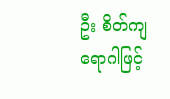ဦး စိတ်ကျရောဂါဖြင့်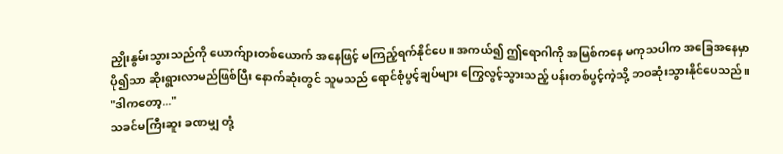ညှိုးနွမ်းသွားသည်ကို ယောက်ျားတစ်ယောက် အနေဖြင့် မကြည့်ရက်နိုင်ပေ။ အကယ်၍ ဤရောဂါကို အမြစ်ကနေ မကုသပါက အခြေအနေမှာ ပို၍သာ ဆိုးရွားလာမည်ဖြစ်ပြီး နောက်ဆုံးတွင် သူမသည် ရောင်စုံပွင့်ချပ်များ ကြွေလွင့်သွားသည့် ပန်းတစ်ပွင့်ကဲ့သို့ ဘဝဆုံးသွားနိုင်ပေသည်။
"ဒါကတော့..."
သခင်မကြီးဆူး ခဏမျှ တုံ့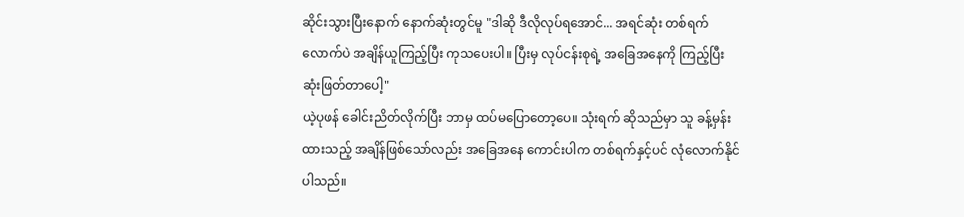ဆိုင်းသွားပြီးနောက် နောက်ဆုံးတွင်မူ "ဒါဆို ဒီလိုလုပ်ရအောင်... အရင်ဆုံး တစ်ရက်လောက်ပဲ အချိန်ယူကြည့်ပြီး ကုသပေးပါ။ ပြီးမှ လုပ်ငန်းစုရဲ့ အခြေအနေကို ကြည့်ပြီး ဆုံးဖြတ်တာပေါ့"
ယဲ့ပုဖန် ခေါင်းညိတ်လိုက်ပြီး ဘာမှ ထပ်မပြောတော့ပေ။ သုံးရက် ဆိုသည်မှာ သူ ခန့်မှန်းထားသည့် အချိန်ဖြစ်သော်လည်း အခြေအနေ ကောင်းပါက တစ်ရက်နှင့်ပင် လုံလောက်နိုင်ပါသည်။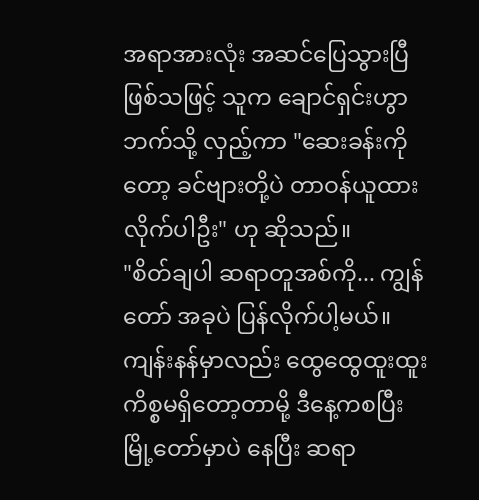အရာအားလုံး အဆင်ပြေသွားပြီ ဖြစ်သဖြင့် သူက ချောင်ရှင်းဟွာဘက်သို့ လှည့်ကာ "ဆေးခန်းကိုတော့ ခင်ဗျားတို့ပဲ တာဝန်ယူထားလိုက်ပါဦး" ဟု ဆိုသည်။
"စိတ်ချပါ ဆရာတူအစ်ကို... ကျွန်တော် အခုပဲ ပြန်လိုက်ပါ့မယ်။ ကျန်းနန်မှာလည်း ထွေထွေထူးထူး ကိစ္စမရှိတော့တာမို့ ဒီနေ့ကစပြီး မြို့တော်မှာပဲ နေပြီး ဆရာ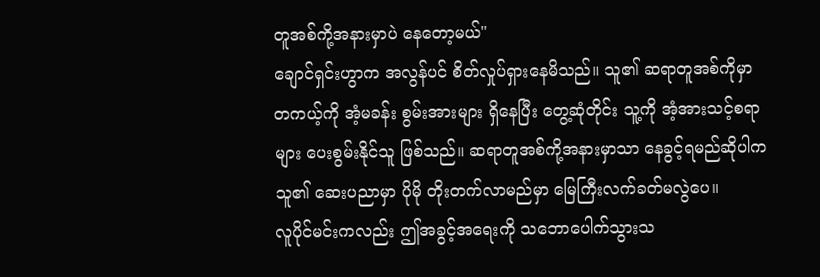တူအစ်ကို့အနားမှာပဲ နေတော့မယ်"
ချောင်ရှင်းဟွာက အလွန်ပင် စိတ်လှုပ်ရှားနေမိသည်။ သူ၏ ဆရာတူအစ်ကိုမှာ တကယ့်ကို အံ့မခန်း စွမ်းအားများ ရှိနေပြီး တွေ့ဆုံတိုင်း သူ့ကို အံ့အားသင့်စရာများ ပေးစွမ်းနိုင်သူ ဖြစ်သည်။ ဆရာတူအစ်ကို့အနားမှာသာ နေခွင့်ရမည်ဆိုပါက သူ၏ ဆေးပညာမှာ ပိုမို တိုးတက်လာမည်မှာ မြေကြီးလက်ခတ်မလွဲပေ။
လူပိုင်မင်းကလည်း ဤအခွင့်အရေးကို သဘောပေါက်သွားသ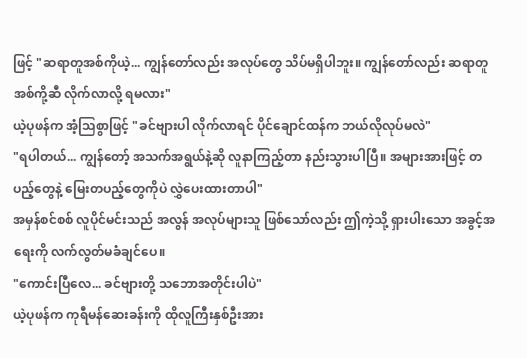ဖြင့် "ဆရာတူအစ်ကိုယဲ့... ကျွန်တော်လည်း အလုပ်တွေ သိပ်မရှိပါဘူး။ ကျွန်တော်လည်း ဆရာတူအစ်ကို့ဆီ လိုက်လာလို့ ရမလား"
ယဲ့ပုဖန်က အံ့သြစွာဖြင့် "ခင်ဗျားပါ လိုက်လာရင် ပိုင်ချောင်ထန်က ဘယ်လိုလုပ်မလဲ"
"ရပါတယ်... ကျွန်တော့် အသက်အရွယ်နဲ့ဆို လူနာကြည့်တာ နည်းသွားပါပြီ။ အများအားဖြင့် တပည့်တွေနဲ့ မြေးတပည့်တွေကိုပဲ လွှဲပေးထားတာပါ"
အမှန်စင်စစ် လူပိုင်မင်းသည် အလွန် အလုပ်များသူ ဖြစ်သော်လည်း ဤကဲ့သို့ ရှားပါးသော အခွင့်အရေးကို လက်လွတ်မခံချင်ပေ။
"ကောင်းပြီလေ... ခင်ဗျားတို့ သဘောအတိုင်းပါပဲ"
ယဲ့ပုဖန်က ကုရီမန်ဆေးခန်းကို ထိုလူကြီးနှစ်ဦးအား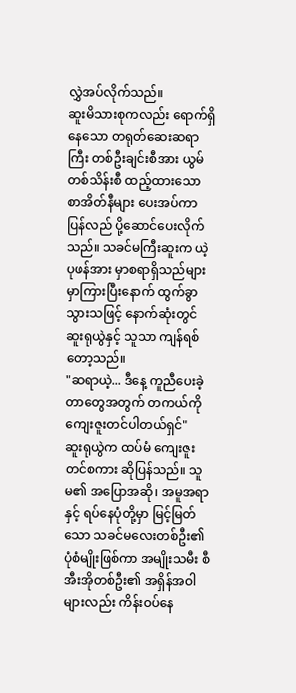လွှဲအပ်လိုက်သည်။
ဆူးမိသားစုကလည်း ရောက်ရှိနေသော တရုတ်ဆေးဆရာကြီး တစ်ဦးချင်းစီအား ယွမ်တစ်သိန်းစီ ထည့်ထားသော စာအိတ်နီများ ပေးအပ်ကာ ပြန်လည် ပို့ဆောင်ပေးလိုက်သည်။ သခင်မကြီးဆူးက ယဲ့ပုဖန်အား မှာစရာရှိသည်များ မှာကြားပြီးနောက် ထွက်ခွာသွားသဖြင့် နောက်ဆုံးတွင် ဆူးရုယွဲနှင့် သူသာ ကျန်ရစ်တော့သည်။
"ဆရာယဲ့... ဒီနေ့ ကူညီပေးခဲ့တာတွေအတွက် တကယ်ကို ကျေးဇူးတင်ပါတယ်ရှင်"
ဆူးရုယွဲက ထပ်မံ ကျေးဇူးတင်စကား ဆိုပြန်သည်။ သူမ၏ အပြောအဆို၊ အမူအရာနှင့် ရပ်နေပုံတို့မှာ မြင့်မြတ်သော သခင်မလေးတစ်ဦး၏ ပုံစံမျိုးဖြစ်ကာ အမျိုးသမီး စီအီးအိုတစ်ဦး၏ အရှိန်အဝါများလည်း ကိန်းဝပ်နေ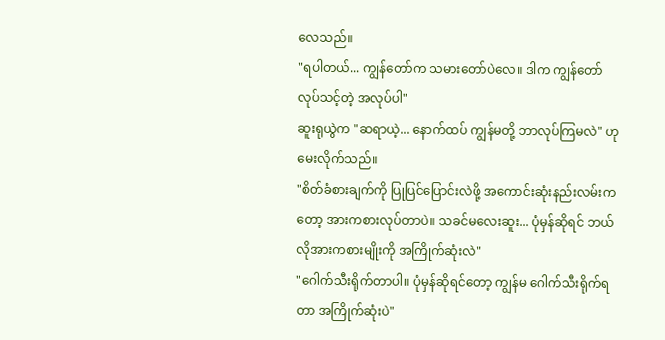လေသည်။
"ရပါတယ်... ကျွန်တော်က သမားတော်ပဲလေ။ ဒါက ကျွန်တော် လုပ်သင့်တဲ့ အလုပ်ပါ"
ဆူးရုယွဲက "ဆရာယဲ့... နောက်ထပ် ကျွန်မတို့ ဘာလုပ်ကြမလဲ" ဟု မေးလိုက်သည်။
"စိတ်ခံစားချက်ကို ပြုပြင်ပြောင်းလဲဖို့ အကောင်းဆုံးနည်းလမ်းကတော့ အားကစားလုပ်တာပဲ။ သခင်မလေးဆူး... ပုံမှန်ဆိုရင် ဘယ်လိုအားကစားမျိုးကို အကြိုက်ဆုံးလဲ"
"ဂေါက်သီးရိုက်တာပါ။ ပုံမှန်ဆိုရင်တော့ ကျွန်မ ဂေါက်သီးရိုက်ရတာ အကြိုက်ဆုံးပဲ"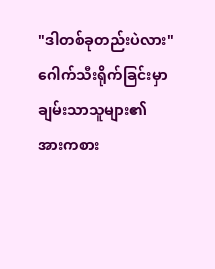"ဒါတစ်ခုတည်းပဲလား"
ဂေါက်သီးရိုက်ခြင်းမှာ ချမ်းသာသူများ၏ အားကစား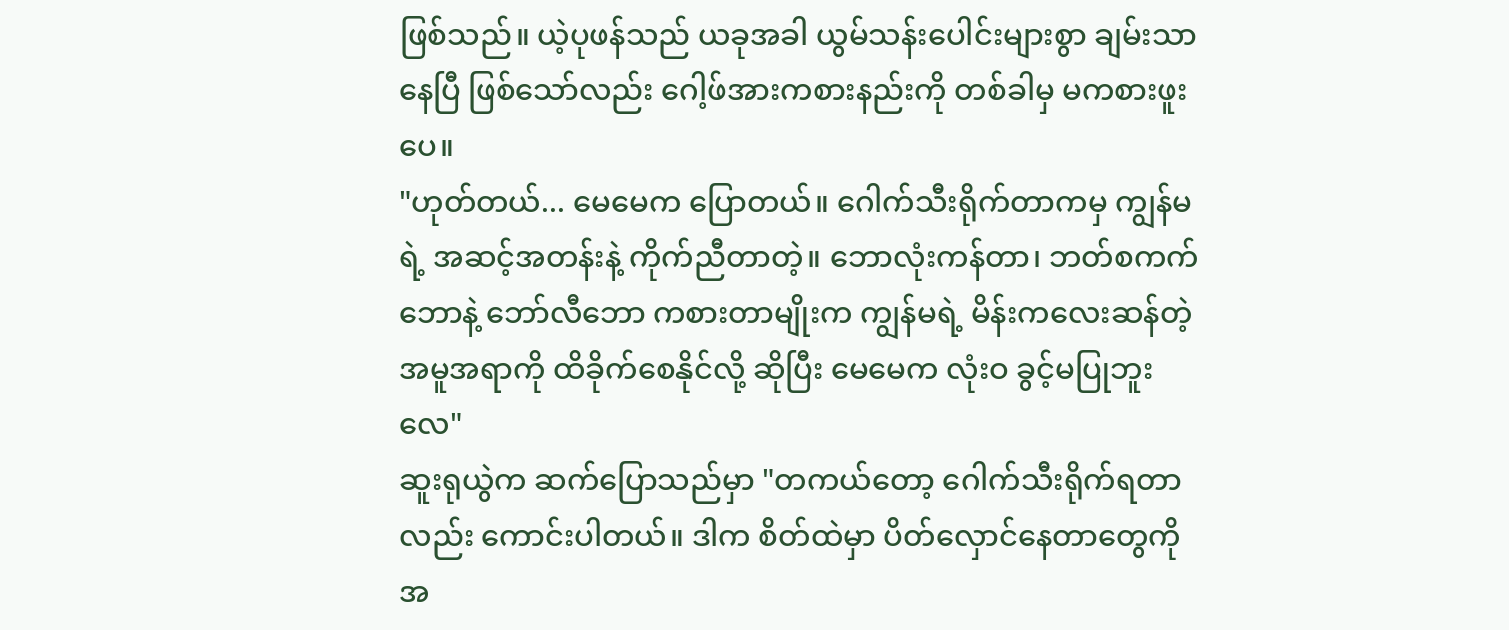ဖြစ်သည်။ ယဲ့ပုဖန်သည် ယခုအခါ ယွမ်သန်းပေါင်းများစွာ ချမ်းသာနေပြီ ဖြစ်သော်လည်း ဂေါ့ဖ်အားကစားနည်းကို တစ်ခါမှ မကစားဖူးပေ။
"ဟုတ်တယ်... မေမေက ပြောတယ်။ ဂေါက်သီးရိုက်တာကမှ ကျွန်မရဲ့ အဆင့်အတန်းနဲ့ ကိုက်ညီတာတဲ့။ ဘောလုံးကန်တာ၊ ဘတ်စကက်ဘောနဲ့ ဘော်လီဘော ကစားတာမျိုးက ကျွန်မရဲ့ မိန်းကလေးဆန်တဲ့ အမူအရာကို ထိခိုက်စေနိုင်လို့ ဆိုပြီး မေမေက လုံးဝ ခွင့်မပြုဘူးလေ"
ဆူးရုယွဲက ဆက်ပြောသည်မှာ "တကယ်တော့ ဂေါက်သီးရိုက်ရတာလည်း ကောင်းပါတယ်။ ဒါက စိတ်ထဲမှာ ပိတ်လှောင်နေတာတွေကို အ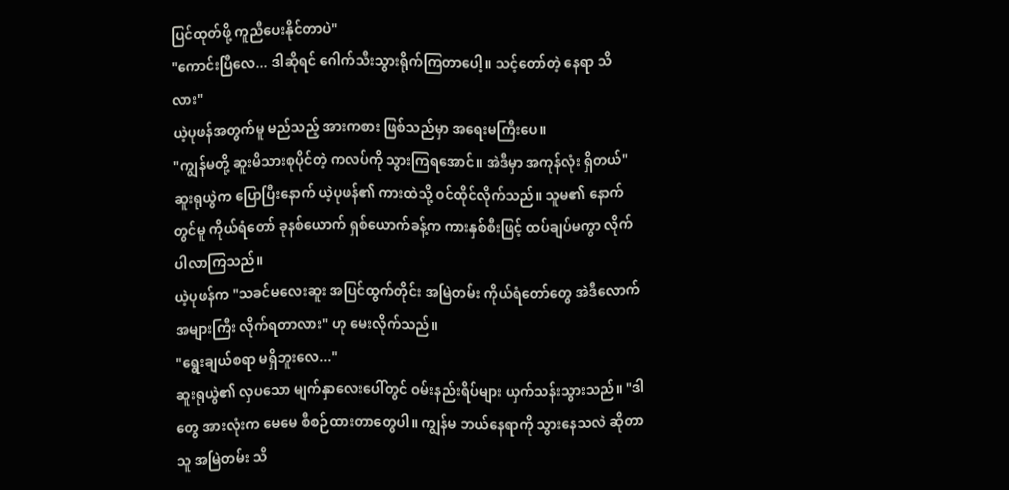ပြင်ထုတ်ဖို့ ကူညီပေးနိုင်တာပဲ"
"ကောင်းပြီလေ... ဒါဆိုရင် ဂေါက်သီးသွားရိုက်ကြတာပေါ့။ သင့်တော်တဲ့ နေရာ သိလား"
ယဲ့ပုဖန်အတွက်မူ မည်သည့် အားကစား ဖြစ်သည်မှာ အရေးမကြီးပေ။
"ကျွန်မတို့ ဆူးမိသားစုပိုင်တဲ့ ကလပ်ကို သွားကြရအောင်။ အဲဒီမှာ အကုန်လုံး ရှိတယ်"
ဆူးရုယွဲက ပြောပြီးနောက် ယဲ့ပုဖန်၏ ကားထဲသို့ ဝင်ထိုင်လိုက်သည်။ သူမ၏ နောက်တွင်မူ ကိုယ်ရံတော် ခုနစ်ယောက် ရှစ်ယောက်ခန့်က ကားနှစ်စီးဖြင့် ထပ်ချပ်မကွာ လိုက်ပါလာကြသည်။
ယဲ့ပုဖန်က "သခင်မလေးဆူး အပြင်ထွက်တိုင်း အမြဲတမ်း ကိုယ်ရံတော်တွေ အဲဒီလောက် အများကြီး လိုက်ရတာလား" ဟု မေးလိုက်သည်။
"ရွေးချယ်စရာ မရှိဘူးလေ..."
ဆူးရုယွဲ၏ လှပသော မျက်နှာလေးပေါ်တွင် ဝမ်းနည်းရိပ်များ ယှက်သန်းသွားသည်။ "ဒါတွေ အားလုံးက မေမေ စီစဉ်ထားတာတွေပါ။ ကျွန်မ ဘယ်နေရာကို သွားနေသလဲ ဆိုတာ သူ အမြဲတမ်း သိ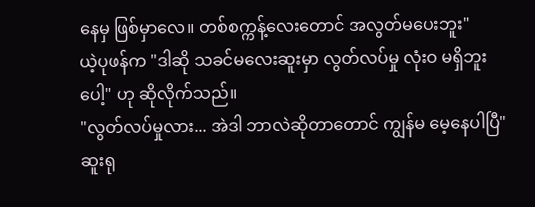နေမှ ဖြစ်မှာလေ။ တစ်စက္ကန့်လေးတောင် အလွတ်မပေးဘူး"
ယဲ့ပုဖန်က "ဒါဆို သခင်မလေးဆူးမှာ လွတ်လပ်မှု လုံးဝ မရှိဘူးပေါ့" ဟု ဆိုလိုက်သည်။
"လွတ်လပ်မှုလား... အဲဒါ ဘာလဲဆိုတာတောင် ကျွန်မ မေ့နေပါပြီ"
ဆူးရု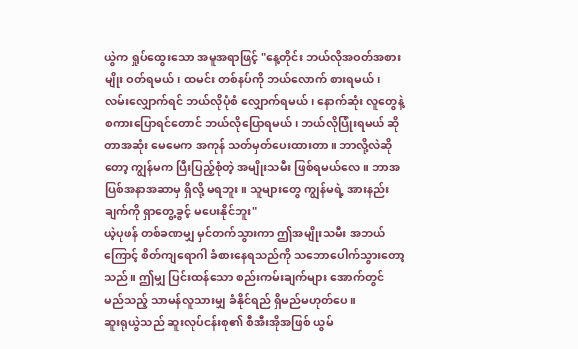ယွဲက ရှုပ်ထွေးသော အမူအရာဖြင့် "နေ့တိုင်း ဘယ်လိုအဝတ်အစားမျိုး ဝတ်ရမယ်၊ ထမင်း တစ်နပ်ကို ဘယ်လောက် စားရမယ်၊ လမ်းလျှောက်ရင် ဘယ်လိုပုံစံ လျှောက်ရမယ်၊ နောက်ဆုံး လူတွေနဲ့ စကားပြောရင်တောင် ဘယ်လိုပြောရမယ်၊ ဘယ်လိုပြုံးရမယ် ဆိုတာအဆုံး မေမေက အကုန် သတ်မှတ်ပေးထားတာ။ ဘာလို့လဲဆိုတော့ ကျွန်မက ပြီးပြည့်စုံတဲ့ အမျိုးသမီး ဖြစ်ရမယ်လေ။ ဘာအပြစ်အနာအဆာမှ ရှိလို့ မရဘူး။ သူများတွေ ကျွန်မရဲ့ အားနည်းချက်ကို ရှာတွေ့ခွင့် မပေးနိုင်ဘူး"
ယဲ့ပုဖန် တစ်ခဏမျှ မှင်တက်သွားကာ ဤအမျိုးသမီး အဘယ်ကြောင့် စိတ်ကျရောဂါ ခံစားနေရသည်ကို သဘောပေါက်သွားတော့သည်။ ဤမျှ ပြင်းထန်သော စည်းကမ်းချက်များ အောက်တွင် မည်သည့် သာမန်လူသားမျှ ခံနိုင်ရည် ရှိမည်မဟုတ်ပေ။
ဆူးရုယွဲသည် ဆူးလုပ်ငန်းစု၏ စီအီးအိုအဖြစ် ယွမ်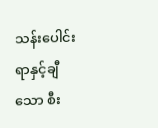သန်းပေါင်း ရာနှင့်ချီသော စီး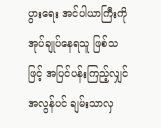ပွားရေး အင်ပါယာကြီးကို အုပ်ချုပ်နေရသူ ဖြစ်သဖြင့် အပြင်ပန်းကြည့်လျှင် အလွန်ပင် ချမ်းသာလှ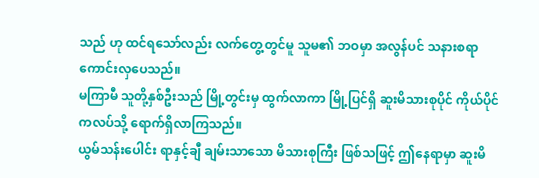သည် ဟု ထင်ရသော်လည်း လက်တွေ့တွင်မူ သူမ၏ ဘဝမှာ အလွန်ပင် သနားစရာ ကောင်းလှပေသည်။
မကြာမီ သူတို့နှစ်ဦးသည် မြို့တွင်းမှ ထွက်လာကာ မြို့ပြင်ရှိ ဆူးမိသားစုပိုင် ကိုယ်ပိုင်ကလပ်သို့ ရောက်ရှိလာကြသည်။
ယွမ်သန်းပေါင်း ရာနှင့်ချီ ချမ်းသာသော မိသားစုကြီး ဖြစ်သဖြင့် ဤနေရာမှာ ဆူးမိ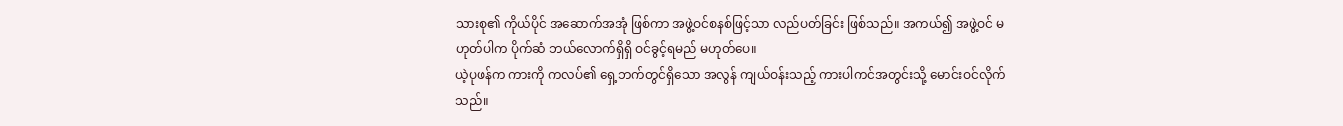သားစု၏ ကိုယ်ပိုင် အဆောက်အအုံ ဖြစ်ကာ အဖွဲ့ဝင်စနစ်ဖြင့်သာ လည်ပတ်ခြင်း ဖြစ်သည်။ အကယ်၍ အဖွဲ့ဝင် မဟုတ်ပါက ပိုက်ဆံ ဘယ်လောက်ရှိရှိ ဝင်ခွင့်ရမည် မဟုတ်ပေ။
ယဲ့ပုဖန်က ကားကို ကလပ်၏ ရှေ့ဘက်တွင်ရှိသော အလွန် ကျယ်ဝန်းသည့် ကားပါကင်အတွင်းသို့ မောင်းဝင်လိုက်သည်။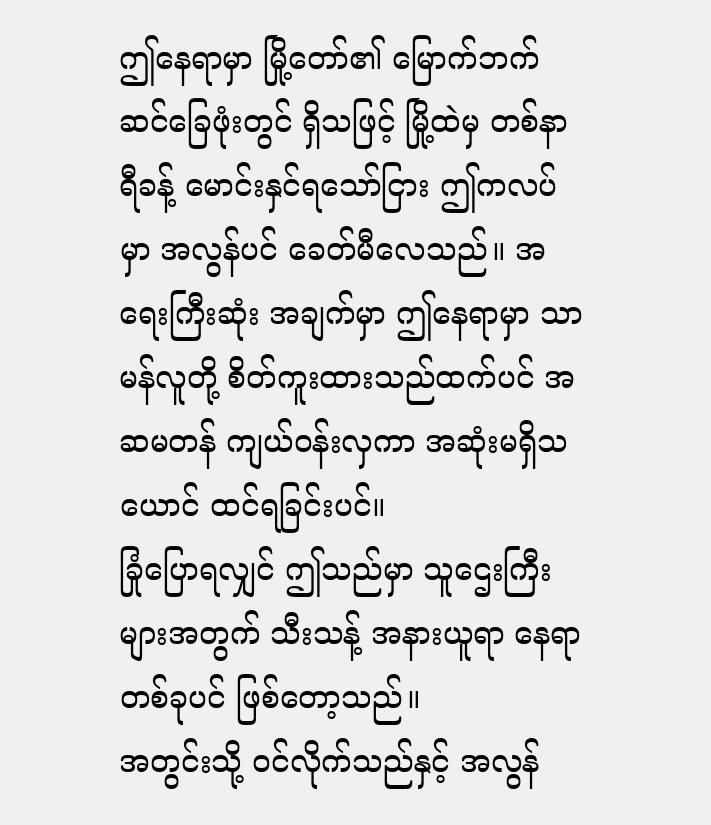ဤနေရာမှာ မြို့တော်၏ မြောက်ဘက် ဆင်ခြေဖုံးတွင် ရှိသဖြင့် မြို့ထဲမှ တစ်နာရီခန့် မောင်းနှင်ရသော်ငြား ဤကလပ်မှာ အလွန်ပင် ခေတ်မီလေသည်။ အရေးကြီးဆုံး အချက်မှာ ဤနေရာမှာ သာမန်လူတို့ စိတ်ကူးထားသည်ထက်ပင် အဆမတန် ကျယ်ဝန်းလှကာ အဆုံးမရှိသယောင် ထင်ရခြင်းပင်။
ခြုံပြောရလျှင် ဤသည်မှာ သူဌေးကြီးများအတွက် သီးသန့် အနားယူရာ နေရာတစ်ခုပင် ဖြစ်တော့သည်။
အတွင်းသို့ ဝင်လိုက်သည်နှင့် အလွန်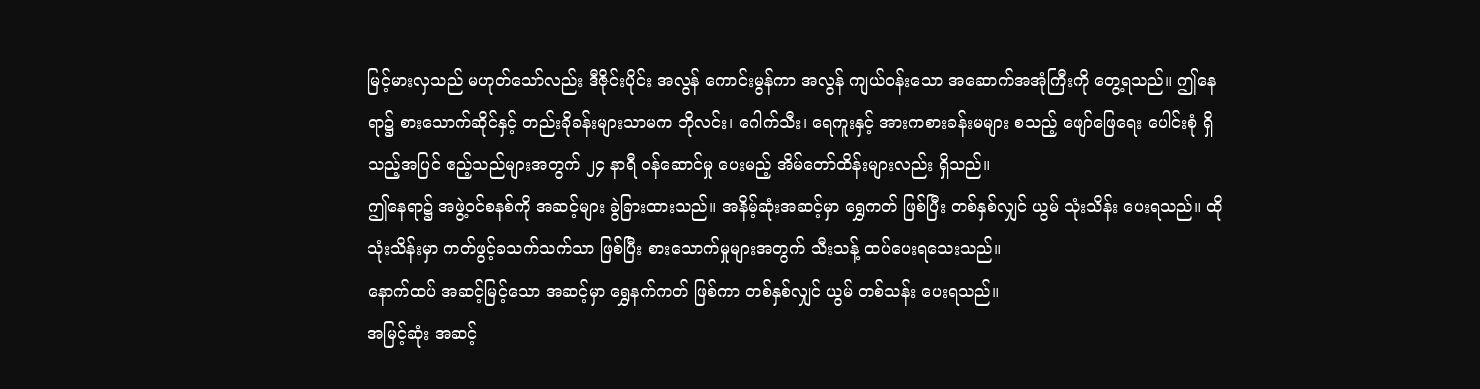မြင့်မားလှသည် မဟုတ်သော်လည်း ဒီဇိုင်းပိုင်း အလွန် ကောင်းမွန်ကာ အလွန် ကျယ်ဝန်းသော အဆောက်အအုံကြီးကို တွေ့ရသည်။ ဤနေရာ၌ စားသောက်ဆိုင်နှင့် တည်းခိုခန်းများသာမက ဘိုလင်း၊ ဂေါက်သီး၊ ရေကူးနှင့် အားကစားခန်းမများ စသည့် ဖျော်ဖြေရေး ပေါင်းစုံ ရှိသည့်အပြင် ဧည့်သည်များအတွက် ၂၄ နာရီ ဝန်ဆောင်မှု ပေးမည့် အိမ်တော်ထိန်းများလည်း ရှိသည်။
ဤနေရာ၌ အဖွဲ့ဝင်စနစ်ကို အဆင့်များ ခွဲခြားထားသည်။ အနိမ့်ဆုံးအဆင့်မှာ ရွှေကတ် ဖြစ်ပြီး တစ်နှစ်လျှင် ယွမ် သုံးသိန်း ပေးရသည်။ ထိုသုံးသိန်းမှာ ကတ်ဖွင့်ခသက်သက်သာ ဖြစ်ပြီး စားသောက်မှုများအတွက် သီးသန့် ထပ်ပေးရသေးသည်။
နောက်ထပ် အဆင့်မြင့်သော အဆင့်မှာ ရွှေနက်ကတ် ဖြစ်ကာ တစ်နှစ်လျှင် ယွမ် တစ်သန်း ပေးရသည်။
အမြင့်ဆုံး အဆင့်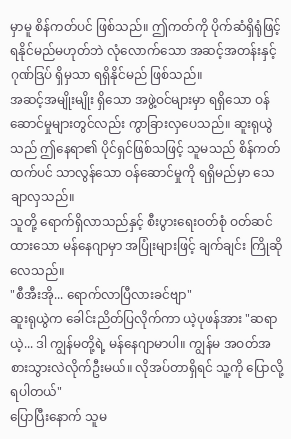မှာမူ စိန်ကတ်ပင် ဖြစ်သည်။ ဤကတ်ကို ပိုက်ဆံရှိရုံဖြင့် ရနိုင်မည်မဟုတ်ဘဲ လုံလောက်သော အဆင့်အတန်းနှင့် ဂုဏ်ဒြပ် ရှိမှသာ ရရှိနိုင်မည် ဖြစ်သည်။
အဆင့်အမျိုးမျိုး ရှိသော အဖွဲ့ဝင်များမှာ ရရှိသော ဝန်ဆောင်မှုများတွင်လည်း ကွာခြားလှပေသည်။ ဆူးရုယွဲသည် ဤနေရာ၏ ပိုင်ရှင်ဖြစ်သဖြင့် သူမသည် စိန်ကတ်ထက်ပင် သာလွန်သော ဝန်ဆောင်မှုကို ရရှိမည်မှာ သေချာလှသည်။
သူတို့ ရောက်ရှိလာသည်နှင့် စီးပွားရေးဝတ်စုံ ဝတ်ဆင်ထားသော မန်နေဂျာမှာ အပြုံးများဖြင့် ချက်ချင်း ကြိုဆိုလေသည်။
"စီအီးအို... ရောက်လာပြီလားခင်ဗျာ"
ဆူးရုယွဲက ခေါင်းညိတ်ပြလိုက်ကာ ယဲ့ပုဖန်အား "ဆရာယဲ့... ဒါ ကျွန်မတို့ရဲ့ မန်နေဂျာမာပါ။ ကျွန်မ အဝတ်အစားသွားလဲလိုက်ဦးမယ်။ လိုအပ်တာရှိရင် သူ့ကို ပြောလို့ရပါတယ်"
ပြောပြီးနောက် သူမ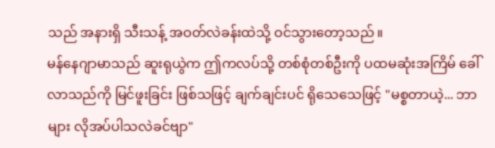သည် အနားရှိ သီးသန့် အဝတ်လဲခန်းထဲသို့ ဝင်သွားတော့သည်။
မန်နေဂျာမာသည် ဆူးရုယွဲက ဤကလပ်သို့ တစ်စုံတစ်ဦးကို ပထမဆုံးအကြိမ် ခေါ်လာသည်ကို မြင်ဖူးခြင်း ဖြစ်သဖြင့် ချက်ချင်းပင် ရိုသေသေဖြင့် "မစ္စတာယဲ့... ဘာများ လိုအပ်ပါသလဲခင်ဗျာ"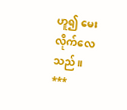ဟူ၍ မေးလိုက်လေသည်။
***